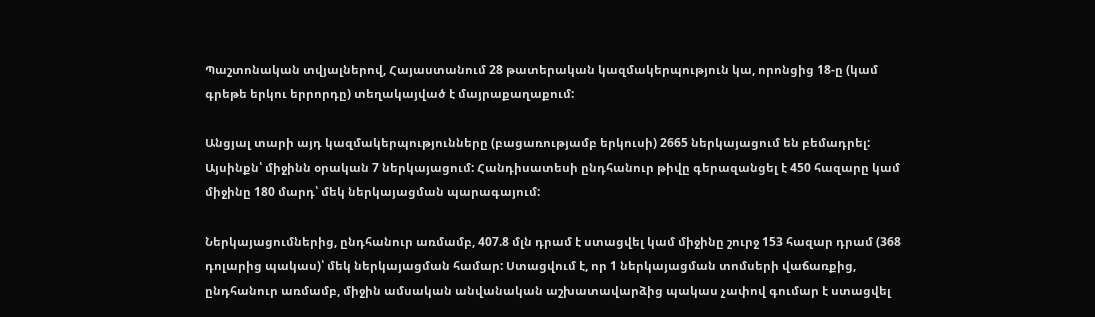Պաշտոնական տվյալներով, Հայաստանում 28 թատերական կազմակերպություն կա, որոնցից 18-ը (կամ գրեթե երկու երրորդը) տեղակայված է մայրաքաղաքում:

Անցյալ տարի այդ կազմակերպությունները (բացառությամբ երկուսի) 2665 ներկայացում են բեմադրել: Այսինքն՝ միջինն օրական 7 ներկայացում: Հանդիսատեսի ընդհանուր թիվը գերազանցել է 450 հազարը կամ միջինը 180 մարդ՝ մեկ ներկայացման պարագայում:

Ներկայացումներից, ընդհանուր առմամբ, 407.8 մլն դրամ է ստացվել կամ միջինը շուրջ 153 հազար դրամ (368 դոլարից պակաս)՝ մեկ ներկայացման համար: Ստացվում է, որ 1 ներկայացման տոմսերի վաճառքից, ընդհանուր առմամբ, միջին ամսական անվանական աշխատավարձից պակաս չափով գումար է ստացվել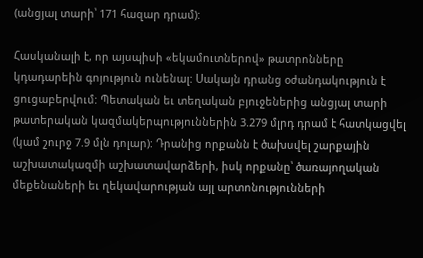(անցյալ տարի՝ 171 հազար դրամ):

Հասկանալի է, որ այսպիսի «եկամուտներով» թատրոնները կդադարեին գոյություն ունենալ: Սակայն դրանց օժանդակություն է ցուցաբերվում: Պետական եւ տեղական բյուջեներից անցյալ տարի թատերական կազմակերպություններին 3.279 մլրդ դրամ է հատկացվել (կամ շուրջ 7.9 մլն դոլար): Դրանից որքանն է ծախսվել շարքային աշխատակազմի աշխատավարձերի, իսկ որքանը՝ ծառայողական մեքենաների եւ ղեկավարության այլ արտոնությունների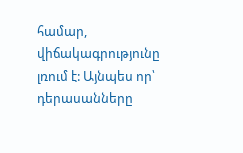համար, վիճակագրությունը լռում է: Այնպես որ՝ դերասանները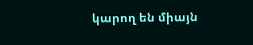կարող են միայն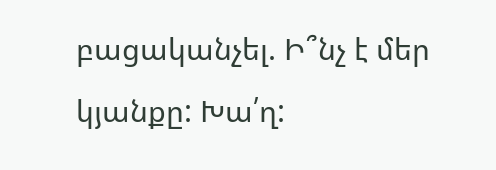բացականչել. Ի՞նչ է մեր կյանքը: Խա՛ղ: